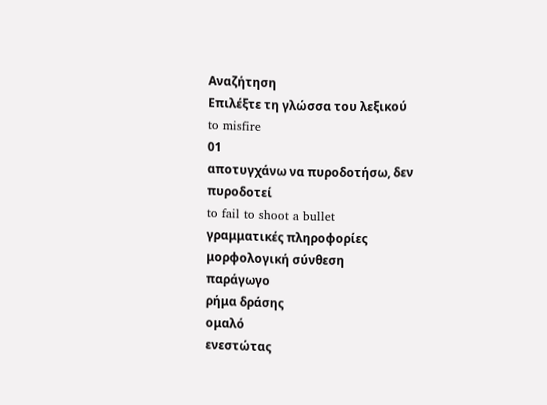Αναζήτηση
Επιλέξτε τη γλώσσα του λεξικού
to misfire
01
αποτυγχάνω να πυροδοτήσω, δεν πυροδοτεί
to fail to shoot a bullet
γραμματικές πληροφορίες
μορφολογική σύνθεση
παράγωγο
ρήμα δράσης
ομαλό
ενεστώτας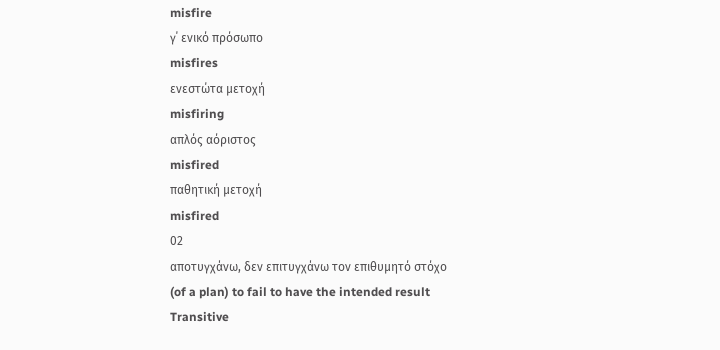misfire
γ΄ ενικό πρόσωπο
misfires
ενεστώτα μετοχή
misfiring
απλός αόριστος
misfired
παθητική μετοχή
misfired
02
αποτυγχάνω, δεν επιτυγχάνω τον επιθυμητό στόχο
(of a plan) to fail to have the intended result
Transitive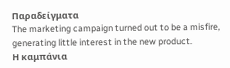Παραδείγματα
The marketing campaign turned out to be a misfire, generating little interest in the new product.
Η καμπάνια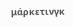μάρκετινγκ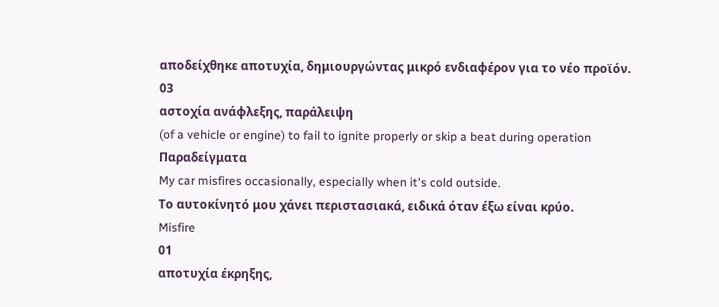αποδείχθηκε αποτυχία, δημιουργώντας μικρό ενδιαφέρον για το νέο προϊόν.
03
αστοχία ανάφλεξης, παράλειψη
(of a vehicle or engine) to fail to ignite properly or skip a beat during operation
Παραδείγματα
My car misfires occasionally, especially when it's cold outside.
Το αυτοκίνητό μου χάνει περιστασιακά, ειδικά όταν έξω είναι κρύο.
Misfire
01
αποτυχία έκρηξης,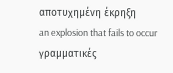αποτυχημένη έκρηξη
an explosion that fails to occur
γραμματικές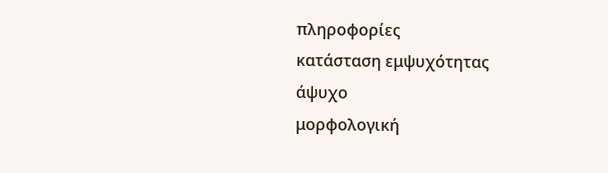πληροφορίες
κατάσταση εμψυχότητας
άψυχο
μορφολογική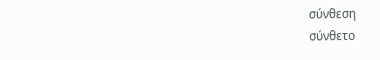σύνθεση
σύνθετο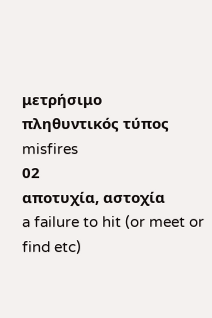μετρήσιμο
πληθυντικός τύπος
misfires
02
αποτυχία, αστοχία
a failure to hit (or meet or find etc)